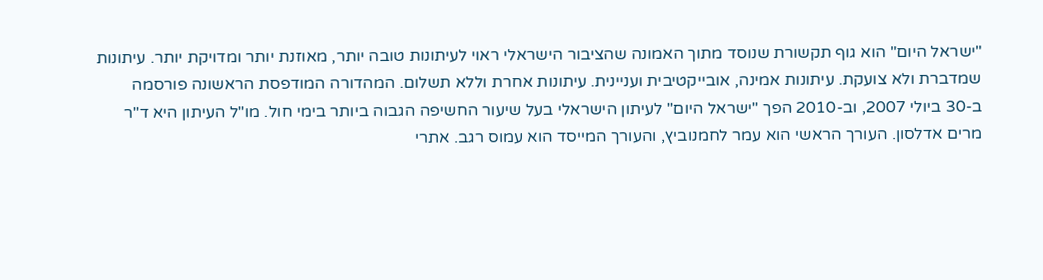"ישראל היום" הוא גוף תקשורת שנוסד מתוך האמונה שהציבור הישראלי ראוי לעיתונות טובה יותר, מאוזנת יותר ומדויקת יותר. עיתונות שמדברת ולא צועקת. עיתונות אמינה, אובייקטיבית ועניינית. עיתונות אחרת וללא תשלום. המהדורה המודפסת הראשונה פורסמה ב-30 ביולי 2007, וב-2010 הפך "ישראל היום" לעיתון הישראלי בעל שיעור החשיפה הגבוה ביותר בימי חול. מו"ל העיתון היא ד"ר מרים אדלסון. העורך הראשי הוא עמר לחמנוביץ, והעורך המייסד הוא עמוס רגב. אתרי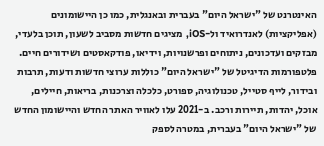האינטרנט של "ישראל היום" בעברית ובאנגלית, כמו כן היישומונים (אפליקציות) לאנדרואיד ול-iOS, מציגים חדשות מסביב לשעון, תוכן בלעדי, מבזקים ועדכונים, ניתוחים ופרשנויות, וידיאו, פודקאסטים ושידורים חיים. פלטפורמות הדיגיטל של "ישראל היום" כוללות ערוצי חדשות ודעות, תרבות ובידור, לייף סטייל, טכנולוגיה, ספורט, כלכלה וצרכנות, בריאות, חיילים, אוכל, יהדות, תיירות ורכב. ב-2021 עלו לאוויר האתר החדש והיישומון החדש של "ישראל היום" בעברית, במטרה לספק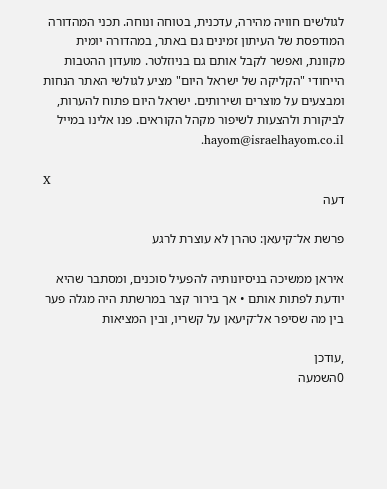לגולשים חוויה מהירה, עדכנית, בטוחה ונוחה. תכני המהדורה המודפסת של העיתון זמינים גם באתר, במהדורה יומית מקוונת, ואפשר לקבל אותם גם בניוזלטר. מועדון ההטבות הייחודי "הקליקה של ישראל היום" מציע לגולשי האתר הנחות ומבצעים על מוצרים ושירותים. ישראל היום פתוח להערות, לביקורת ולהצעות לשיפור מקהל הקוראים. פנו אלינו במייל hayom@israelhayom.co.il.

X
דעה

פרשת אל־קיעאן: טהרן לא עוצרת לרגע

איראן ממשיכה בניסיונותיה להפעיל סוכנים, ומסתבר שהיא יודעת לפתות אותם • אך בירור קצר במרשתת היה מגלה פער בין מה שסיפר אל־קיעאן על קשריו, ובין המציאות

,עודכן
0השמעה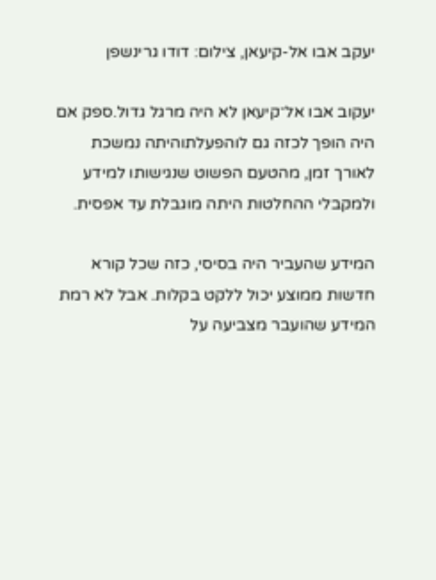יעקב אבו אל-קיעאן, צילום: דודו גרינשפן

יעקוב אבו אל־קיעאן לא היה מרגל גדול.ספק אם היה הופך לכזה גם לוהפעלתוהיתה נמשכת לאורך זמן, מהטעם הפשוט שנגישותו למידע ולמקבלי ההחלטות היתה מוגבלת עד אפסית.

המידע שהעביר היה בסיסי, כזה שכל קורא חדשות ממוצע יכול ללקט בקלות. אבל לא רמת המידע שהועבר מצביעה על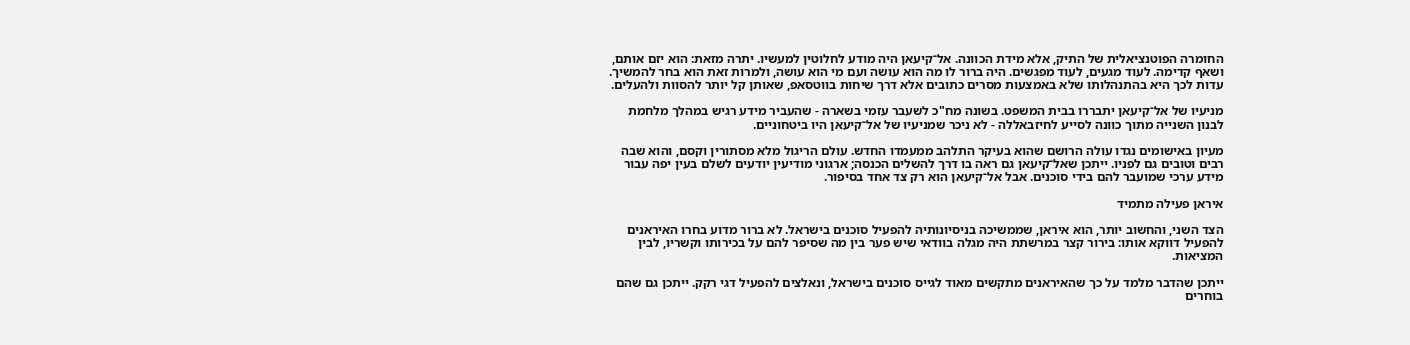החומרה הפוטנציאלית של התיק, אלא מידת הכוונה. אל־קיעאן היה מודע לחלוטין למעשיו. יתרה מזאת: הוא יזם אותם, ושאף קדימה. לעוד מגעים, לעוד מפגשים. היה ברור לו מה הוא עושה ועם מי הוא עושה, ולמרות זאת הוא בחר להמשיך. עדות לכך היא בהתנהלותו שלא באמצעות מסרים כתובים אלא דרך שיחות בווטסאפ, שאותן קל יותר להסוות ולהעלים.

מניעיו של אל־קיעאן יתבררו בבית המשפט. בשונה מח"כ לשעבר עזמי בשארה - שהעביר מידע רגיש במהלך מלחמת לבנון השנייה מתוך כוונה לסייע לחיזבאללה - לא ניכר שמניעיו של אל־קיעאן היו ביטחוניים.

מעיון באישומים נגדו עולה הרושם שהוא בעיקר התלהב ממעמדו החדש. עולם הריגול מלא מסתורין וקסם, והוא שבה רבים וטובים גם לפניו. ייתכן שאל־קיעאן גם ראה בו דרך להשלים הכנסה; ארגוני מודיעין יודעים לשלם בעין יפה עבור מידע ערכי שמועבר להם בידי סוכנים. אבל אל־קיעאן הוא רק צד אחד בסיפור.

איראן פעילה מתמיד

הצד השני, והחשוב יותר, הוא איראן, שממשיכה בניסיונותיה להפעיל סוכנים בישראל. לא ברור מדוע בחרו האיראנים להפעיל דווקא אותו: בירור קצר במרשתת היה מגלה בוודאי שיש פער בין מה שסיפר להם על בכירותו וקשריו, לבין המציאות.

ייתכן שהדבר מלמד על כך שהאיראנים מתקשים מאוד לגייס סוכנים בישראל, ונאלצים להפעיל דגי רקק. ייתכן גם שהם בוחרים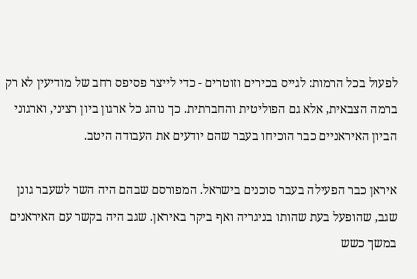לפעול בכל הרמות: לגייס בכירים וזוטרים - כדי לייצר פסיפס רחב של מודיעין לא רק ברמה הצבאית, אלא גם הפוליטית והחברתית. כך נוהג כל ארגון ביון רציני, וארגוני הביון האיראניים כבר הוכיחו בעבר שהם יודעים את העבודה היטב.

איראן כבר הפעילה בעבר סוכנים בישראל. המפורסם שבהם היה השר לשעבר גונן שגב, שהופעל בעת שהותו בניגריה ואף ביקר באיראן. שגב היה בקשר עם האיראנים במשך כשש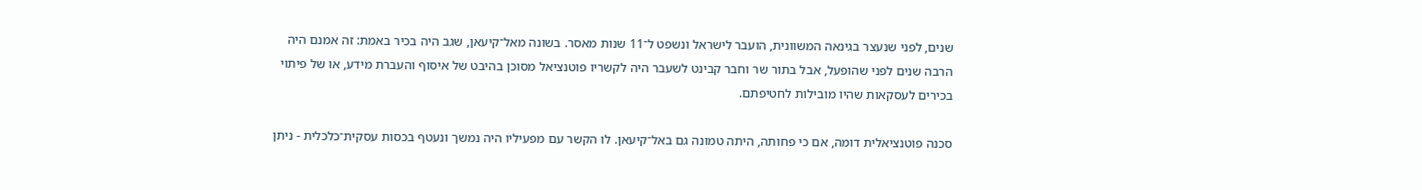שנים, לפני שנעצר בגינאה המשוונית, הועבר לישראל ונשפט ל־11 שנות מאסר. בשונה מאל־קיעאן, שגב היה בכיר באמת: זה אמנם היה הרבה שנים לפני שהופעל, אבל בתור שר וחבר קבינט לשעבר היה לקשריו פוטנציאל מסוכן בהיבט של איסוף והעברת מידע, או של פיתוי בכירים לעסקאות שהיו מובילות לחטיפתם.

סכנה פוטנציאלית דומה, אם כי פחותה, היתה טמונה גם באל־קיעאן. לו הקשר עם מפעיליו היה נמשך ונעטף בכסות עסקית־כלכלית - ניתן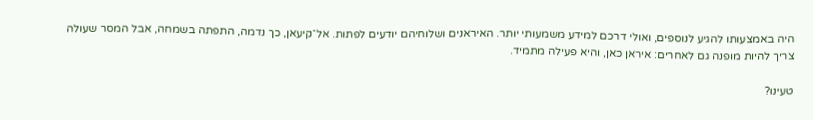היה באמצעותו להגיע לנוספים, ואולי דרכם למידע משמעותי יותר. האיראנים ושלוחיהם יודעים לפתות. אל־קיעאן, כך נדמה, התפתה בשמחה, אבל המסר שעולה צריך להיות מופנה גם לאחרים: איראן כאן, והיא פעילה מתמיד.

טעינו?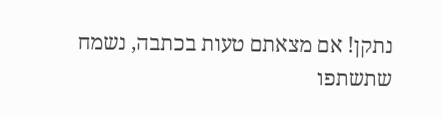נתקן! אם מצאתם טעות בכתבה, נשמח שתשתפו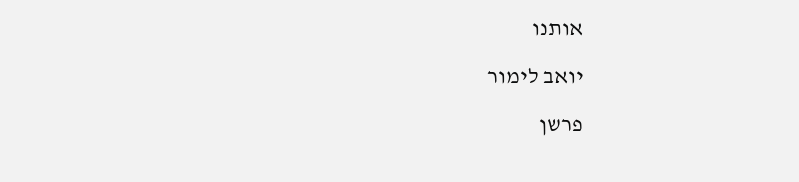אותנו

יואב לימור

פרשן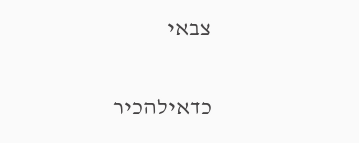צבאי

כדאילהכיר